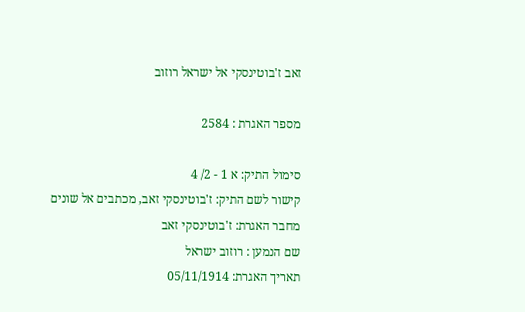זאב ז'בוטינסקי אל ישראל רוזוב

מספר האגרת : 2584

סימול התיק: א 1 - 2/ 4
קישור לשם התיק: ז'בוטינסקי זאב, מכתבים אל שונים
מחבר האגרת: ז'בוטינסקי זאב
שם הנמען : רוזוב ישראל
תאריך האגרת: 05/11/1914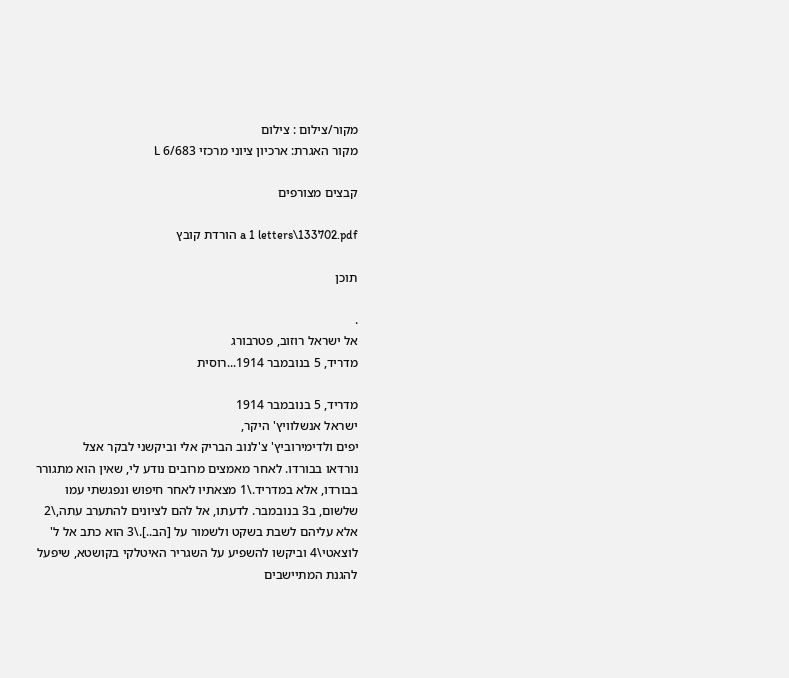מקור/צילום : צילום
מקור האגרת: ארכיון ציוני מרכזי 6/683 L

קבצים מצורפים

a 1 letters\133702.pdf הורדת קובץ

תוכן

.
אל ישראל רוזוב, פטרבורג
מדריד, 5 בנובמבר 1914...רוסית

מדריד, 5 בנובמבר 1914
ישראל אנשלוויץ' היקר,
יפים ולדימירוביץ' צ'לנוב הבריק אלי וביקשני לבקר אצל
נורדאו בבורדו. לאחר מאמצים מרובים נודע לי, שאין הוא מתגורר
בבורדו, אלא במדריד.\1 מצאתיו לאחר חיפוש ונפגשתי עמו
שלשום, ב3 בנובמבר. לדעתו, אל להם לציונים להתערב עתה,\2
אלא עליהם לשבת בשקט ולשמור על [הב..].\3 הוא כתב אל ל'
לוצאטי\4 וביקשו להשפיע על השגריר האיטלקי בקושטא, שיפעל
להגנת המתיישבים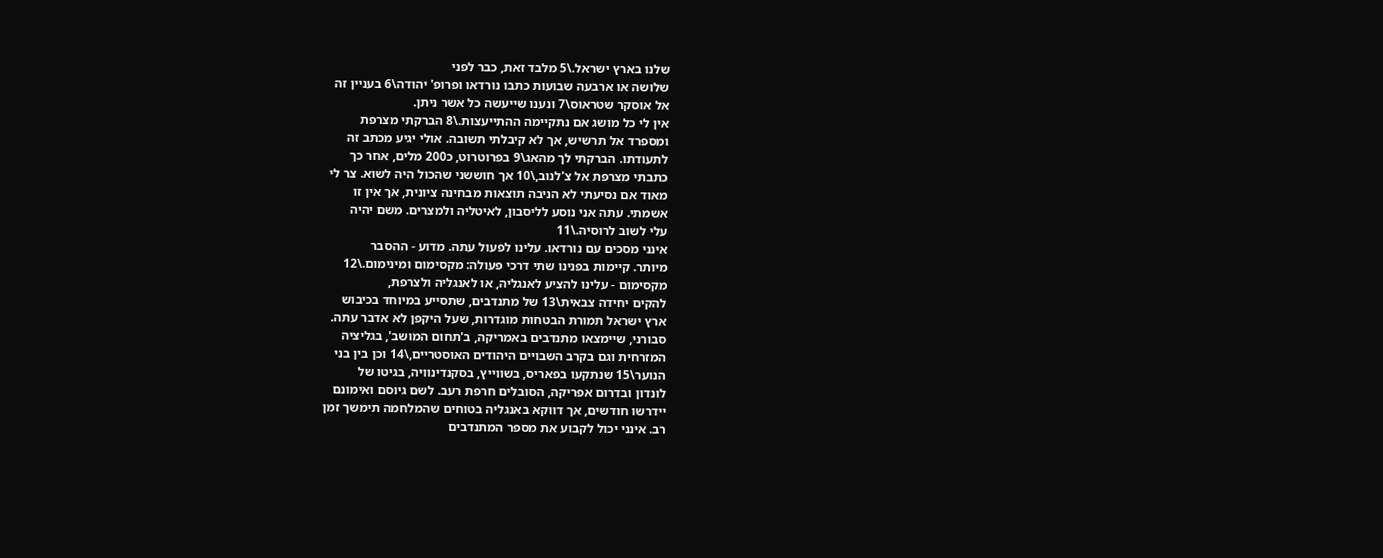שלנו בארץ ישראל.\5 מלבד זאת, כבר לפני
שלושה או ארבעה שבועות כתבו נורדאו ופרופ' יהודה\6 בעניין זה
אל אוסקר שטראוס\7 ונענו שייעשה כל אשר ניתן.
אין לי כל מושג אם נתקיימה ההתייעצות.\8 הברקתי מצרפת
ומספרד אל תרשיש, אך לא קיבלתי תשובה. אולי יגיע מכתב זה
לתעודתו. הברקתי לך מהאג\9 בפרוטרוט, כ200 מלים, אחר כך
כתבתי מצרפת אל צ'לנוב,\10 אך חוששני שהכול היה לשוא. צר לי
מאוד אם נסיעתי לא הניבה תוצאות מבחינה ציונית, אך אין זו
אשמתי. עתה אני נוסע לליסבון, לאיטליה ולמצרים. משם יהיה
עלי לשוב לרוסיה.\11
אינני מסכים עם נורדאו. עלינו לפעול עתה. מדוע - ההסבר
מיותר. קיימות בפנינו שתי דרכי פעולה: מקסימום ומינימום.\12
מקסימום - עלינו להציע לאנגליה, או לאנגליה ולצרפת,
להקים יחידה צבאית\13 של מתנדבים, שתסייע במיוחד בכיבוש
ארץ ישראל תמורת הבטחות מוגדרות, שעל היקפן לא אדבר עתה.
סבורני, שיימצאו מתנדבים באמריקה, ב'תחום המושב', בגליציה
המזרחית וגם בקרב השבויים היהודים האוסטריים,\14 וכן בין בני
הנוער\15 שנתקעו בפאריס, בשווייץ, בסקנדינוויה, בגיטו של
לונדון ובדרום אפריקה, הסובלים חרפת רעב. לשם גיוסם ואימונם
יידרשו חודשים, אך דווקא באנגליה בטוחים שהמלחמה תימשך זמן
רב. אינני יכול לקבוע את מספר המתנדבים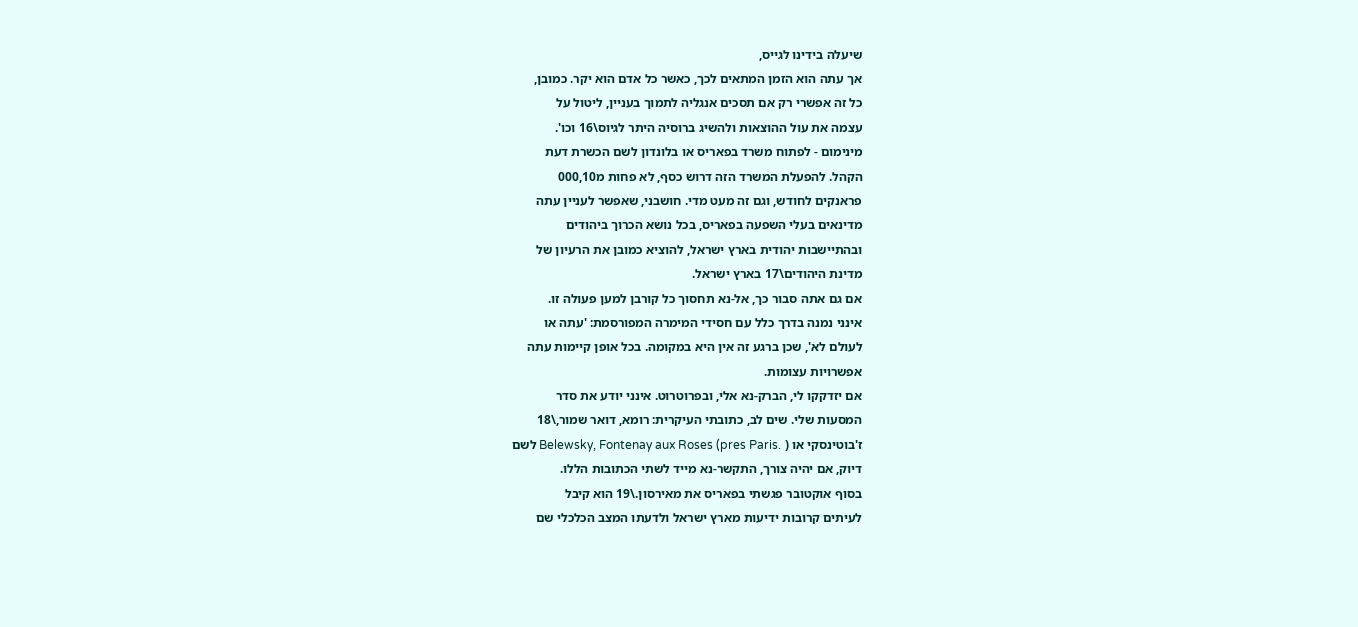שיעלה בידינו לגייס,
אך עתה הוא הזמן המתאים לכך, כאשר כל אדם הוא יקר. כמובן,
כל זה אפשרי רק אם תסכים אנגליה לתמוך בעניין, ליטול על
עצמה את עול ההוצאות ולהשיג ברוסיה היתר לגיוס\16 וכו'.
מינימום - לפתוח משרד בפאריס או בלונדון לשם הכשרת דעת
הקהל. להפעלת המשרד הזה דרוש כסף, לא פחות מ000,10
פראנקים לחודש, וגם זה מעט מדי. חושבני, שאפשר לעניין עתה
מדינאים בעלי השפעה בפאריס, בכל נושא הכרוך ביהודים
ובהתיישבות יהודית בארץ ישראל, להוציא כמובן את הרעיון של
מדינת היהודים\17 בארץ ישראל.
אם גם אתה סבור כך, אל-נא תחסוך כל קורבן למען פעולה זו.
אינני נמנה בדרך כלל עם חסידי המימרה המפורסמת: 'עתה או
לעולם לא', שכן ברגע זה אין היא במקומה. בכל אופן קיימות עתה
אפשרויות עצומות.
אם יזדקקו לי, הברק-נא אלי, ובפרוטרוט. אינני יודע את סדר
המסעות שלי. שים לב, כתובתי העיקרית: רומא, דואר שמור,\18
ז'בוטינסקי או ( .Belewsky, Fontenay aux Roses (pres Paris לשם
דיוק, אם יהיה צורך, התקשר-נא מייד לשתי הכתובות הללו.
בסוף אוקטובר פגשתי בפאריס את מאירסון.\19 הוא קיבל
לעיתים קרובות ידיעות מארץ ישראל ולדעתו המצב הכלכלי שם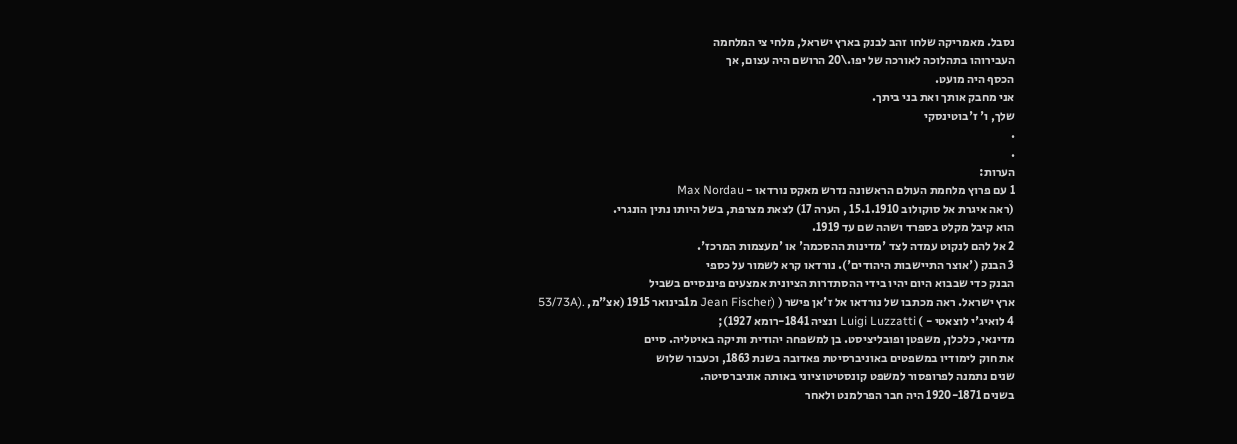נסבל. מאמריקה שלחו זהב לבנק בארץ ישראל, מלחי צי המלחמה
העבירוהו בתהלוכה לאורכה של יפו.\20 הרושם היה עצום, אך
הכסף היה מועט.
אני מחבק אותך ואת בני ביתך.
שלך, ו' ז'בוטינסקי
.
.
הערות:
1 עם פרוץ מלחמת העולם הראשונה נדרש מאקס נורדאו - Max Nordau
(ראה איגרת אל סוקולוב 15.1.1910 , הערה 17) לצאת מצרפת, בשל היותו נתין הונגרי.
הוא קיבל מקלט בספרד ושהה שם עד 1919.
2 אל להם לנקוט עמדה לצד 'מדינות ההסכמה' או 'מעצמות המרכז'.
3 הבנק ('אוצר התיישבות היהודים'). נורדאו קרא לשמור על כספי
הבנק כדי שבבוא היום יהיו בידי ההסתדרות הציונית אמצעים פיננסיים בשביל
ארץ ישראל. ראה מכתבו של נורדאו אל ז'אן פישר ( (Jean Fischer מ1בינואר 1915 (אצ"מ, .(53/73A
4 לואיג'י לוצאטי - ) Luigi Luzzatti ונציה 1841-רומא 1927);
מדינאי, כלכלן, משפטן ופובליציסט. בן למשפחה יהודית ותיקה באיטליה. סיים
את חוק לימודיו במשפטים באוניברסיטת פאדובה בשנת 1863, וכעבור שלוש
שנים נתמנה לפרופסור למשפט קונסטיטוציוני באותה אוניברסיטה.
בשנים 1920-1871 היה חבר הפרלמנט ולאחר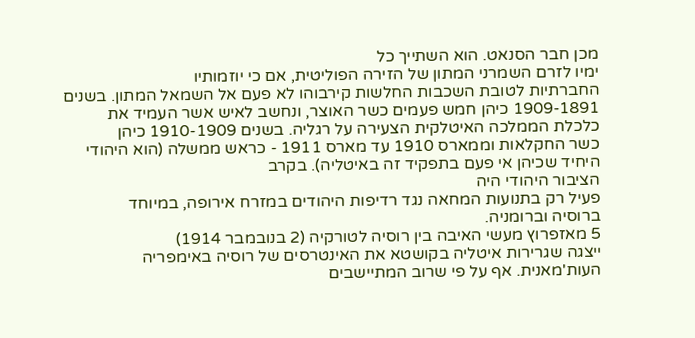מכן חבר הסנאט. הוא השתייך כל
ימיו לזרם השמרני המתון של הזירה הפוליטית, אם כי יוזמותיו
החברתיות לטובת השכבות החלשות קירבוהו לא פעם אל השמאל המתון. בשנים
1909-1891 כיהן חמש פעמים כשר האוצר, ונחשב לאיש אשר העמיד את
כלכלת הממלכה האיטלקית הצעירה על רגליה. בשנים 1910-1909 כיהן
כשר החקלאות וממארס 1910 עד מארס 1911 - כראש ממשלה (הוא היהודי
היחיד שכיהן אי פעם בתפקיד זה באיטליה). בקרב
הציבור היהודי היה
פעיל רק בתנועות המחאה נגד רדיפות היהודים במזרח אירופה, במיוחד
ברוסיה וברומניה.
5 מאזפרוץ מעשי האיבה בין רוסיה לטורקיה (2 בנובמבר 1914)
ייצגה שגרירות איטליה בקושטא את האינטרסים של רוסיה באימפריה
העות'מאנית. אף על פי שרוב המתיישבים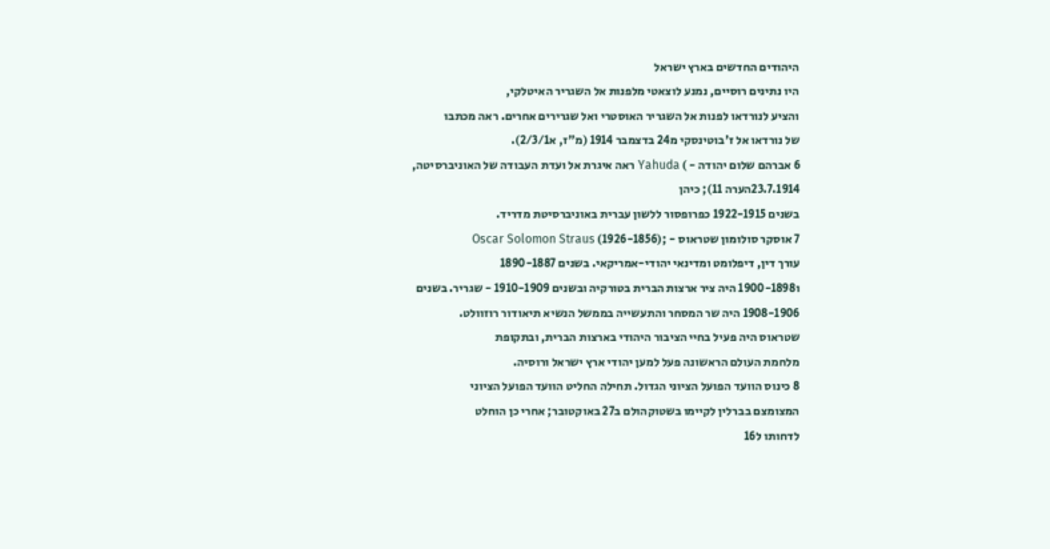היהודים החדשים בארץ ישראל
היו נתינים רוסיים, נמנע לוצאטי מלפנות אל השגריר האיטלקי,
והציע לנורדאו לפנות אל השגריר האוסטרי ואל שגרירים אחרים. ראה מכתבו
של נורדאו אל ז'בוטינסקי מ24 בדצמבר 1914 (מ"ז, א2/3/1).
6 אברהם שלום יהודה - ) Yahuda ראה איגרת אל ועדת העבודה של האוניברסיטה,
23.7.1914הערה 11); כיהן
בשנים 1922-1915 כפרופסור ללשון עברית באוניברסיטת מדריד.
7 אוסקר סולומון שטראוס - ;(1926-1856) Oscar Solomon Straus
עורך דין, דיפלומט ומדינאי יהודי-אמריקאי. בשנים 1890-1887
ו1900-1898 היה ציר ארצות הברית בטורקיה ובשנים 1910-1909 - שגריר. בשנים
1908-1906 היה שר המסחר והתעשייה בממשל הנשיא תיאודור רוזוולט.
שטראוס היה פעיל בחיי הציבור היהודי בארצות הברית, ובתקופת
מלחמת העולם הראשונה פעל למען יהודי ארץ ישראל ורוסיה.
8 כינוס הוועד הפועל הציוני הגדול. תחילה החליט הוועד הפועל הציוני
המצומצם בברלין לקיימו בשטוקהולם ב27 באוקטובר; אחרי כן הוחלט
לדחותו ל16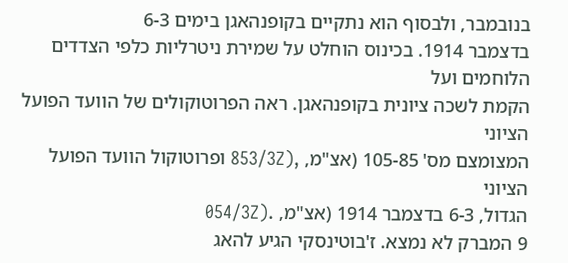בנובמבר, ולבסוף הוא נתקיים בקופנהאגן בימים 6-3
בדצמבר 1914. בכינוס הוחלט על שמירת ניטרליות כלפי הצדדים הלוחמים ועל
הקמת לשכה ציונית בקופנהאגן. ראה הפרוטוקולים של הוועד הפועל הציוני
המצומצם מס' 105-85 (אצ"מ, ,(853/3Z ופרוטוקול הוועד הפועל הציוני
הגדול, 6-3 בדצמבר 1914 (אצ"מ, .(054/3Z
9 המברק לא נמצא. ז'בוטינסקי הגיע להאג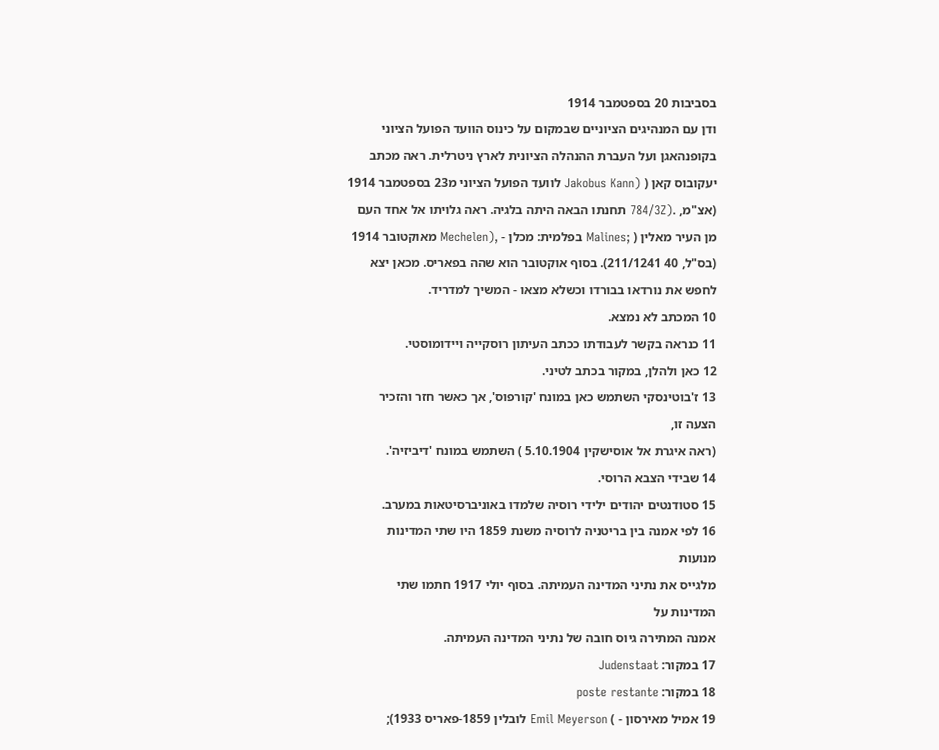בסביבות 20 בספטמבר 1914
ודן עם המנהיגים הציוניים שבמקום על כינוס הוועד הפועל הציוני
בקופנהאגן ועל העברת ההנהלה הציונית לארץ ניטרלית. ראה מכתב
יעקובוס קאן ( (Jakobus Kann לוועד הפועל הציוני מ23 בספטמבר 1914
(אצ"מ, .(784/3Z תחנתו הבאה היתה בלגיה. ראה גלויתו אל אחד העם
מן העיר מאלין ( ;Malines בפלמית: מכלן - ,(Mechelen מאוקטובר 1914
(בס"ל, 40 211/1241). בסוף אוקטובר הוא שהה בפאריס. מכאן יצא
לחפש את נורדאו בבורדו וכשלא מצאו - המשיך למדריד.
10 המכתב לא נמצא.
11 כנראה בקשר לעבודתו ככתב העיתון רוסקייה ויידומוסטי.
12 כאן ולהלן, במקור בכתב לטיני.
13 ז'בוטינסקי השתמש כאן במונח 'קורפוס', אך כאשר חזר והזכיר
הצעה זו,
(ראה איגרת אל אוסישקין 5.10.1904 ) השתמש במונח 'דיביזיה'.
14 שבידי הצבא הרוסי.
15 סטודנטים יהודים ילידי רוסיה שלמדו באוניברסיטאות במערב.
16 לפי אמנה בין בריטניה לרוסיה משנת 1859 היו שתי המדינות
מנועות
מלגייס את נתיני המדינה העמיתה. בסוף יולי 1917 חתמו שתי
המדינות על
אמנה המתירה גיוס חובה של נתיני המדינה העמיתה.
17 במקור: Judenstaat
18 במקור: poste restante
19 אמיל מאירסון - ) Emil Meyerson לובלין 1859-פאריס 1933);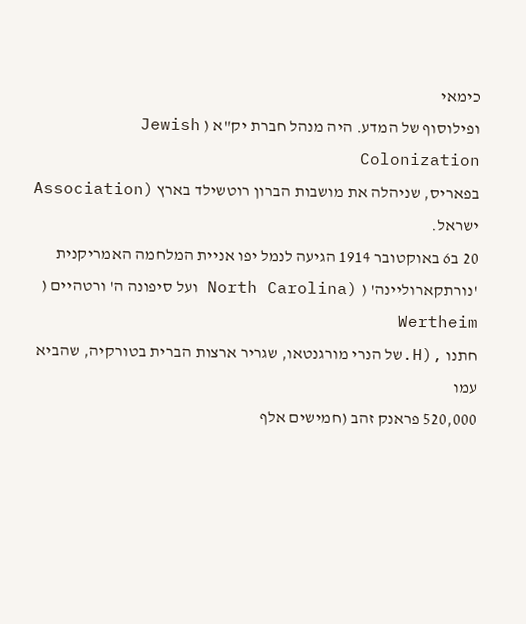כימאי
ופילוסוף של המדע. היה מנהל חברת יק"א ( Jewish Colonization
בפאריס, שניהלה את מושבות הברון רוטשילד בארץ (Association
ישראל.
20 ב6 באוקטובר 1914 הגיעה לנמל יפו אניית המלחמה האמריקנית
'נורתקארוליינה' ( (North Carolina ועל סיפונה ה' ורטהיים ( Wertheim
חתנו ,(H.של הנרי מורגנטאו, שגריר ארצות הברית בטורקיה, שהביא עמו
520,000 פראנק זהב (חמישים אלף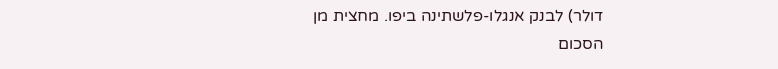דולר) לבנק אנגלו-פלשתינה ביפו. מחצית מן
הסכום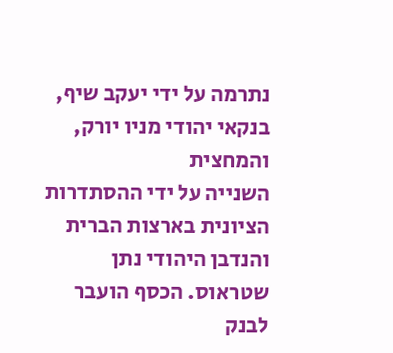נתרמה על ידי יעקב שיף, בנקאי יהודי מניו יורק, והמחצית
השנייה על ידי ההסתדרות הציונית בארצות הברית והנדבן היהודי נתן
שטראוס. הכסף הועבר לבנק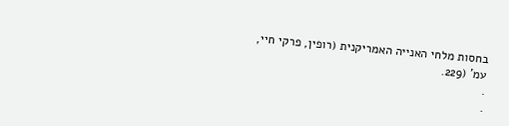בחסות מלחי האנייה האמריקנית (רופין, פרקי חיי,
עמ' (229.
.
.